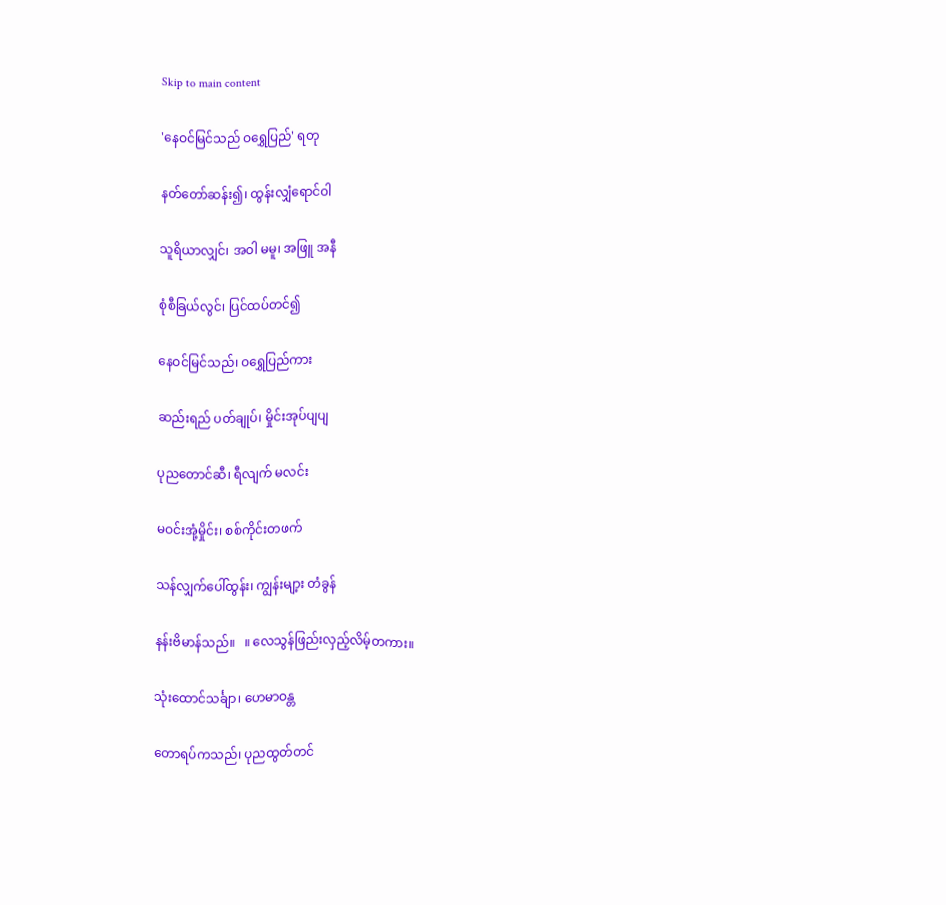Skip to main content

'နေဝင်မြင်သည် ဝရွှေပြည်' ရတု

နတ်တော်ဆန်း၍၊ ထွန်းလျှံရောင်ဝါ

သူရိယာလျှင်၊ အဝါ မမူ၊ အဖြူ အနီ

စုံစီခြယ်လွင်၊ ပြင်ထပ်တင်၍

နေဝင်မြင်သည်၊ ဝရွှေပြည်ကား

ဆည်းရည် ပတ်ချုပ်၊ မှိုင်းအုပ်ပျပျ

ပုညတောင်ဆီ၊ ရီလျက် မလင်း

မဝင်းအုံ့မှိုင်း၊ စစ်ကိုင်းတဖက်

သန်လျှက်ပေါ်ထွန်း၊ ကျွန်းမျာ့း တံခွန်

နန်းဗိမာန်သည်။   ။ လေသွန်ဖြည်းလှည့်လိမ့်တကား။

သုံးထောင်သင်္ချာ၊ ဟေမာဝန္တ

တောရပ်ကသည်၊ ပုညထွတ်တင်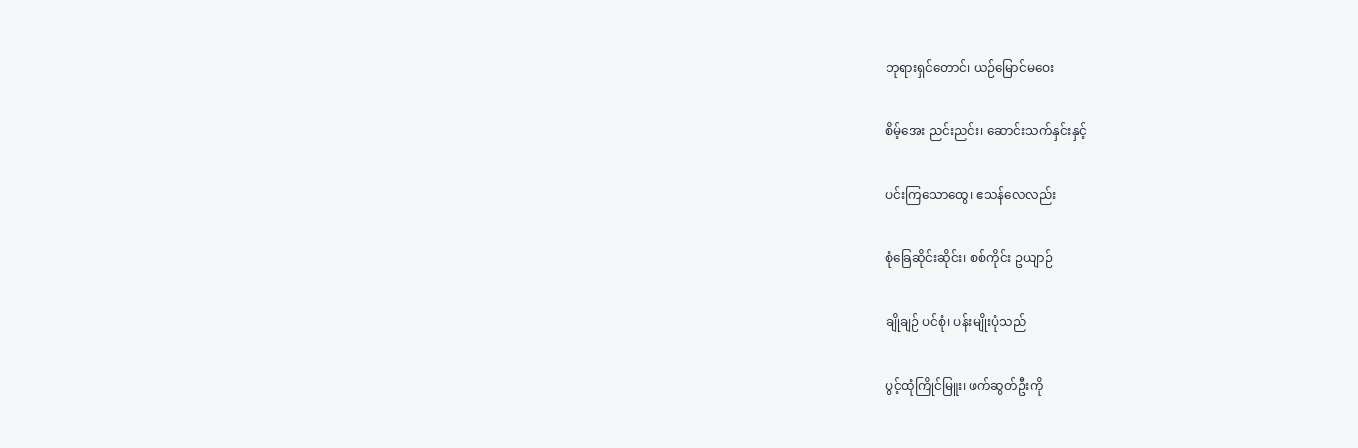ဘုရားရှင်တောင်၊ ယဉ်မြောင်မဝေး

စိမ့်အေး ညင်းညင်း၊ ဆောင်းသက်နှင်းနှင့်

ပင်းကြသောထွေ၊ ဧသန်လေလည်း

စုံခြေဆိုင်းဆိုင်း၊ စစ်ကိုင်း ဥယျာဉ်

ချိုချဉ် ပင်စုံ၊ ပန်းမျိုးပုံသည်

ပွင့်ထုံကြိုင်မြူး၊ ဖက်ဆွတ်ဦးကို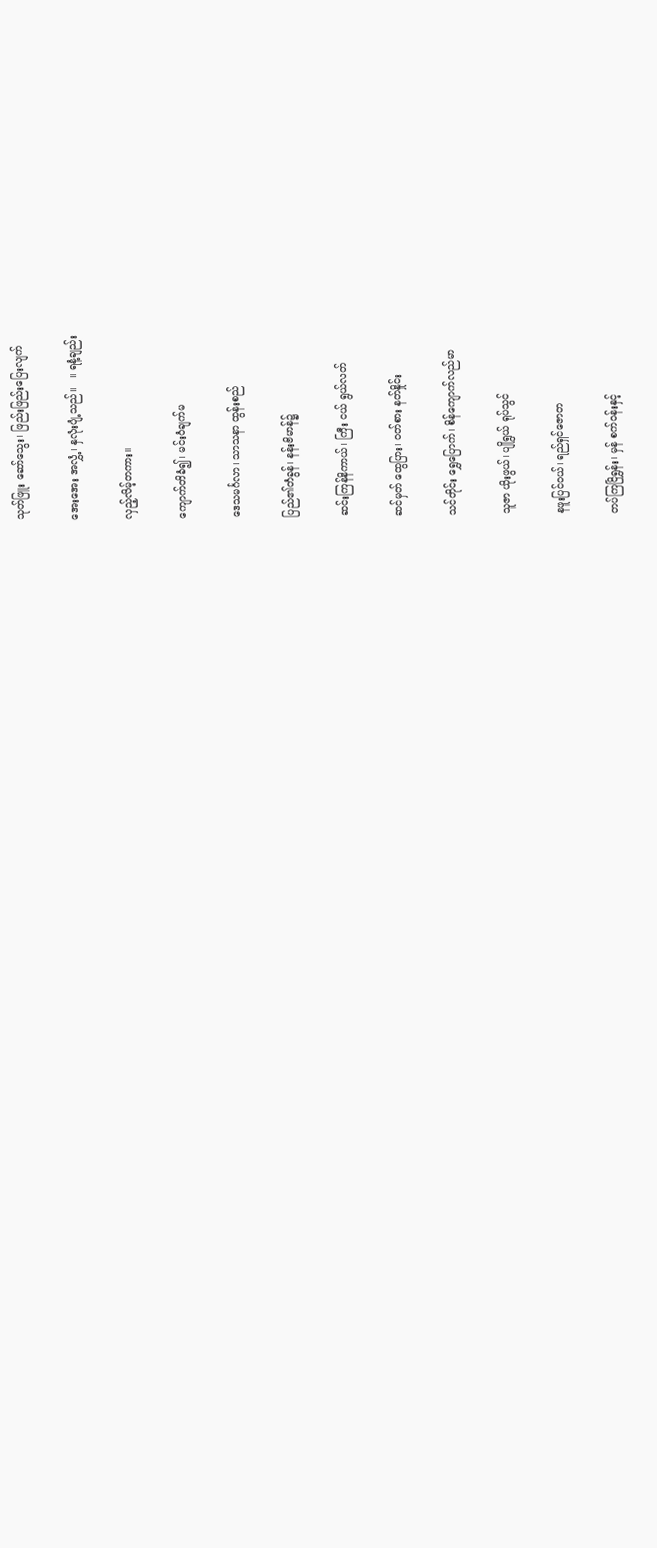သုတ်ဖြူး ဆော်သွေး၊ ဖြည်းဖြည်းပြေးလျက်

အေးအေး အလွှံ့၊ နှလုံးပျံ့သည်။   ။ ရနံ့ချည်း

လှည့်လိမ့်တကား။

ကျောက်တိခံ၍၊ မင်းဝံချက်မ

ဒေသမင်္ဂလာ၊ သာသနာ ထွန်းစည်

ပြည်၏တံခွန်၊ နန်းဗိမာန်၌

ဆင်းကြန်နိကာယ်၊ ကြီး ငယ် ရွယ်လတ်

ဆင်မှတ် ထွေပြား၊ ဝတ်စား နတ်နှိုင်း

သင်တိုင်း ရွှေပြောက်၊ စိန်ကျောက်လည်မာ

သူဇာ ယိုးဖွယ်၊ ပျိုရွယ် ရုပ်သွင်

နဖူးပြင်ဝယ်၊ ရည်ရှင်ဇောတ

တပ်ကြငြိရွှန်း၊ မှန် စက်ဝန်းနှင့်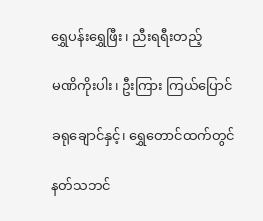ရွှေပန်းရွှေဖြီး၊ ညီးရရီးတည့်

မဏိကိုးပါး၊ ဦးကြား ကြယ်ပြောင်

ခရုချောင်နှင့်၊ ရွှေတောင်ထက်တွင်

နတ်သဘင်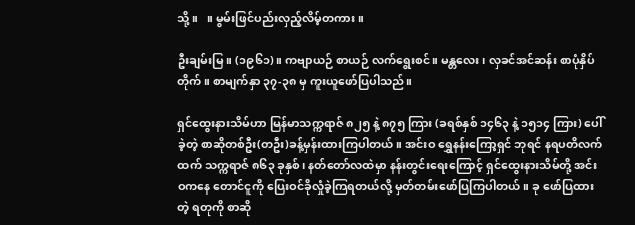သို့။   ။ မွမ်းဖြင်ပည်းလှည့်လိမ့်တကား။

ဦးချမ်းမြ။ (၁၉၆၁)။ ကဗျာယဉ် စာယဉ် လက်ရွေးစင်။ မန္တလေး၊ လှခင်အင်ဆန်း စာပုံနှိပ်တိုက်။ စာမျက်နှာ ၃၇-၃၈ မှ ကူးယူဖော်ပြပါသည်။

ရှင်ထွေးနားသိမ်ဟာ မြန်မာသက္ကရာဇ် ၈၂၅ နဲ့ ၈၇၅ ကြား (ခရစ်နှစ် ၁၄၆၃ နဲ့ ၁၅၁၄ ကြား) ပေါ်ခဲ့တဲ့ စာဆိုတစ်ဦး(တဦး)ခန့်မှန်းထားကြပါတယ်။ အင်းဝ ရွှေနန်းကြော့ရှင် ဘုရင် နရပတိလက်ထက် သက္ကရာဇ် ၈၆၃ ခုနှစ်၊ နတ်တော်လထဲမှာ နန်းတွင်းရေးကြောင့် ရှင်ထွေးနားသိမ်တို့ အင်းဝကနေ တောင်ငူကို ပြေးဝင်ခိုလှုံခဲ့ကြရတယ်လို့ မှတ်တမ်းဖော်ပြကြပါတယ်။ ခု ဖော်ပြထားတဲ့ ရတုကို စာဆို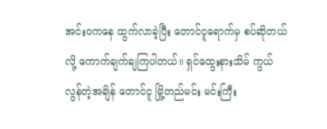အင်းဝကနေ ထွက်လာခဲ့ပြီး တောင်ငူရောက်မှ စပ်ဆိုတယ်လို့ ကောက်ချက်ချကြပါတယ်။ ရှင်ထွေးနားသိမ် ကွယ်လွန်တဲ့အချိန် တောင်ငူ မြို့တည်မင်း မင်းကြီး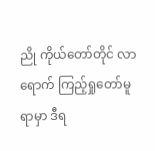ညို ကိုယ်တော်တိုင် လာရောက် ကြည့်ရှုတော်မူရာမှာ ဒီရ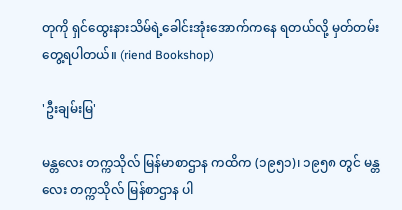တုကို ရှင်ထွေးနားသိမ်ရဲ့ခေါင်းအုံးအောက်ကနေ ရတယ်လို့ မှတ်တမ်းတွေ့ရပါတယ်။ (riend Bookshop)

'ဦးချမ်းမြ'

မန္တလေး တက္ကသိုလ် မြန်မာစာဌာန ကထိက (၁၉၅၁)၊ ၁၉၅၈ တွင် မန္တလေး တက္ကသိုလ် မြန်စာဌာန ပါ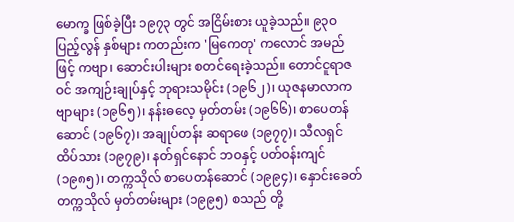မောက္ခ ဖြစ်ခဲ့ပြီး ၁၉၇၃ တွင် အငြိမ်းစား ယူခဲ့သည်။ ၉၃ဝ ပြည့်လွန် နှစ်များ ကတည်းက 'မြကေတု' ကလောင် အမည်ဖြင့် ကဗျာ၊ ဆောင်းပါးများ စတင်ရေးခဲ့သည်။ တောင်ငူရာဇဝင် အကျဉ်းချုပ်နှင့် ဘုရားသမိုင်း (၁၉၆၂)၊ ယုဇနမာလာကဗျာများ (၁၉၆၅)၊ နန်းဓလေ့ မှတ်တမ်း (၁၉၆၆)၊ စာပေတန်ဆောင် (၁၉၆၇)၊ အချုပ်တန်း ဆရာဖေ (၁၉၇၇)၊ သီလရှင်ထိပ်သား (၁၉၇၉)၊ နတ်ရှင်နောင် ဘဝနှင့် ပတ်ဝန်းကျင် (၁၉၈၅)၊ တက္ကသိုလ် စာပေတန်ဆောင် (၁၉၉၄)၊ နှောင်းခေတ် တက္ကသိုလ် မှတ်တမ်းများ (၁၉၉၅) စသည် တို့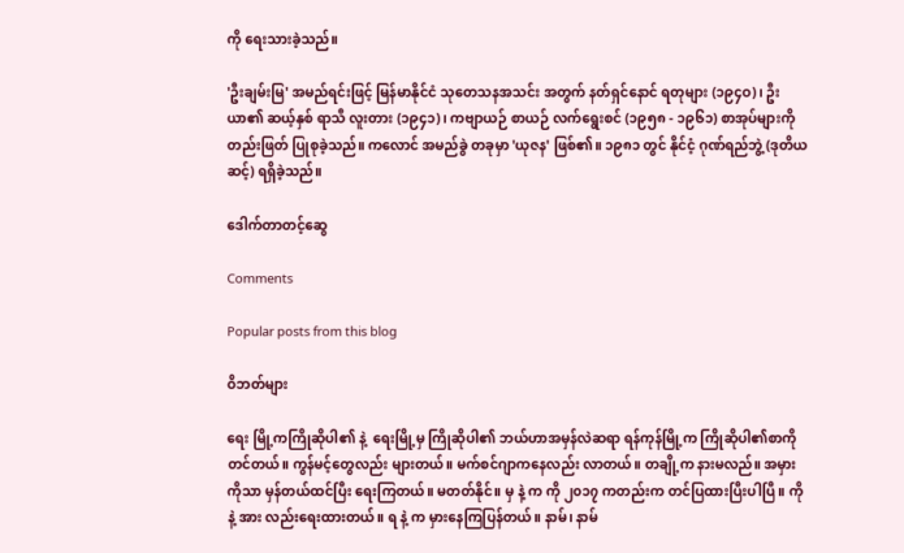ကို ရေးသားခဲ့သည်။

'ဦးချမ်းမြ' အမည်ရင်းဖြင့် မြန်မာနိုင်ငံ သုတေသနအသင်း အတွက် နတ်ရှင်နောင် ရတုများ (၁၉၄ဝ)၊ ဦးယာ၏ ဆယ့်နှစ် ရာသီ လူးတား (၁၉၄၁)၊ ကဗျာယဉ် စာယဉ် လက်ရွေးစင် (၁၉၅၈ - ၁၉၆၁) စာအုပ်များကို တည်းဖြတ် ပြုစုခဲ့သည်။ ကလောင် အမည်ခွဲ တခုမှာ 'ယုဇန' ဖြစ်၏။ ၁၉၈၁ တွင် နိုင်ငံ့ ဂုဏ်ရည်ဘွဲ့ (ဒုတိယဆင့်) ရရှိခဲ့သည်။

ဒေါက်တာတင့်ဆွေ

Comments

Popular posts from this blog

ဝိဘတ်များ

ရေး မြို့ကကြိုဆိုပါ၏ နဲ့  ရေးမြို့မှ ကြိုဆိုပါ၏ ဘယ်ဟာအမှန်လဲဆရာ ရန်ကုန်မြို့က ကြိုဆိုပါ၏စာကို တင်တယ်။ ကွန်မင့်တွေလည်း များတယ်။ မက်စင်ဂျာကနေလည်း လာတယ်။ တချို့က နားမလည်။ အမှားကိုသာ မှန်တယ်ထင်ပြီး ရေးကြတယ်။ မတတ်နိုင်။ မှ နဲ့ က ကို ၂၀၁၇ ကတည်းက တင်ပြထားပြီးပါပြီ။ ကို နဲ့ အား လည်းရေးထားတယ်။ ရ နဲ့ က မှားနေကြပြန်တယ်။ နာမ်၊ နာမ်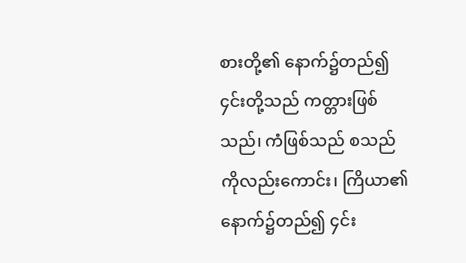စားတို့၏ နောက်၌တည်၍ ၄င်းတို့သည် ကတ္တားဖြစ်သည်၊ ကံဖြစ်သည် စသည်ကိုလည်းကောင်း၊ ကြိယာ၏ နောက်၌တည်၍ ၄င်း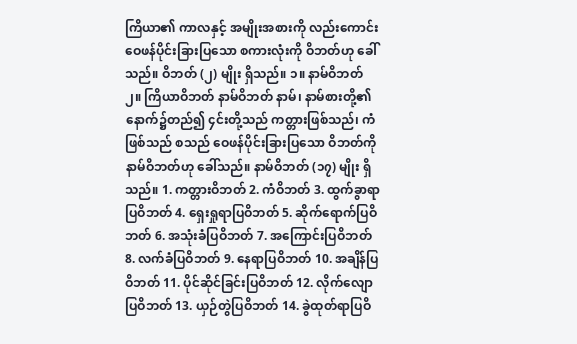ကြိယာ၏ ကာလနှင့် အမျိုးအစားကို လည်းကောင်း ဝေဖန်ပိုင်းခြားပြသော စကားလုံးကို ဝိဘတ်ဟု ခေါ်သည်။ ဝိဘတ် (၂) မျိုး ရှိသည်။ ၁။ နာမ်ဝိဘတ် ၂။ ကြိယာဝိဘတ် နာမ်ဝိဘတ် နာမ်၊ နာမ်စားတို့၏ နောက်၌တည်၍ ၄င်းတို့သည် ကတ္တားဖြစ်သည်၊ ကံဖြစ်သည် စသည် ဝေဖန်ပိုင်းခြားပြသော ဝိဘတ်ကို နာမ်ဝိဘတ်ဟု ခေါ်သည်။ နာမ်ဝိဘတ် (၁၇) မျိုး ရှိသည်။ 1. ကတ္တားဝိဘတ် 2. ကံဝိဘတ် 3. ထွက်ခွာရာပြဝိဘတ် 4. ရှေးရှုရာပြဝိဘတ် 5. ဆိုက်ရောက်ပြဝိဘတ် 6. အသုံးခံပြဝိဘတ် 7. အကြောင်းပြဝိဘတ် 8. လက်ခံပြဝိဘတ် 9. နေရာပြဝိဘတ် 10. အချိန်ပြဝိဘတ် 11. ပိုင်ဆိုင်ခြင်းပြဝိဘတ် 12. လိုက်လျောပြဝိဘတ် 13. ယှဉ်တွဲပြဝိဘတ် 14. ခွဲထုတ်ရာပြဝိ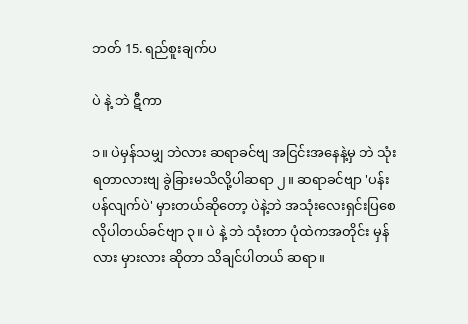ဘတ် 15. ရည်စူးချက်ပ

ပဲ နဲ့ ဘဲ ဋီကာ

၁။ ပဲမှန်သမျှ ဘဲလား ဆရာခင်ဗျ အငြင်းအနေနဲ့မှ ဘဲ သုံးရတာလားဗျ ခွဲခြားမသိလို့ပါဆရာ ၂။ ဆရာခင်ဗျာ 'ပန်းပန်လျက်ပဲ' မှားတယ်ဆိုတော့ ပဲနဲ့ဘဲ အသုံးလေးရှင်းပြစေလိုပါတယ်ခင်ဗျာ ၃။ ပဲ နဲ့ ဘဲ သုံးတာ ပုံထဲကအတိုင်း မှန်လား မှားလား ဆိုတာ သိချင်ပါတယ် ဆရာ။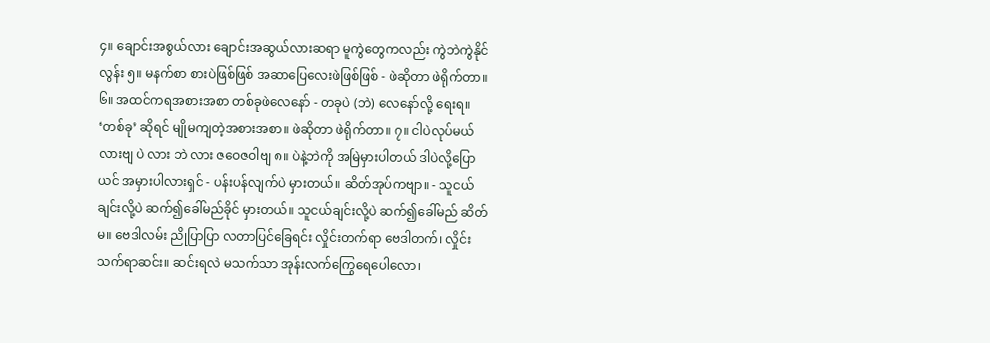၄။ ချောင်းအစွယ်လား ချောင်းအဆွယ်လားဆရာ မူကွဲတွေကလည်း ကွဲဘဲကွဲနိုင်လွန်း ၅။ မနက်စာ စားပဲဖြစ်ဖြစ် အဆာပြေလေးဖဲဖြစ်ဖြစ် - ဖဲဆိုတာ ဖဲရိုက်တာ။ ၆။ အထင်ကရအစားအစာ တစ်ခုဖဲလေနော် - တခုပဲ (ဘဲ) လေနော်လို့ ရေးရ။ ‘တစ်ခု’ ဆိုရင် မျိုမကျတဲ့အစားအစာ။ ဖဲဆိုတာ ဖဲရိုက်တာ။ ၇။ ငါပဲလုပ်မယ်လားဗျ ပဲ လား ဘဲ လား ဇဝေဇဝါဗျ ၈။ ပဲနဲ့ဘဲကို အမြဲမှားပါတယ် ဒါပဲလို့ပြောယင် အမှားပါလားရှင် - ပန်းပန်လျက်ပဲ မှားတယ်။ ဆိတ်အုပ်ကဗျာ။ - သူငယ်ချင်းလို့ပဲ ဆက်၍ခေါ်မည်ခိုင် မှားတယ်။ သူငယ်ချင်းလို့ပဲ ဆက်၍ခေါ်မည် ဆိတ်မ။ ဗေဒါလမ်း ညိုပြာပြာ လတာပြင်ခြေရင်း လှိုင်းတက်ရာ ဗေဒါတက်၊ လှိုင်းသက်ရာဆင်း။ ဆင်းရလဲ မသက်သာ အုန်းလက်ကြွေရေပေါလော၊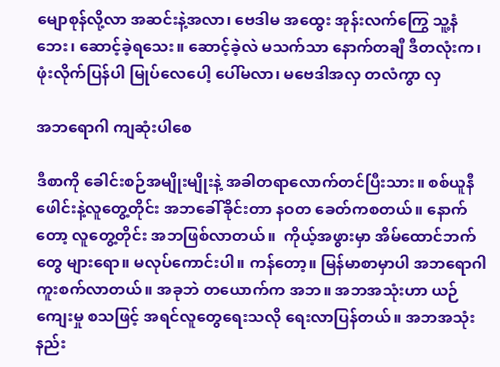မျောစုန်လို့လာ အဆင်းနဲ့အလာ၊ ဗေဒါမ အထွေး အုန်းလက်ကြွေ သူ့နံဘေး၊ ဆောင့်ခဲ့ရသေး။ ဆောင့်ခဲ့လဲ မသက်သာ နောက်တချီ ဒီတလုံးက၊ ဖုံးလိုက်ပြန်ပါ မြုပ်လေပေါ့ ပေါ်မလာ၊ မဗေဒါအလှ တလံကွာ လှ

အဘရောဂါ ကျဆုံးပါစေ

ဒီစာကို ခေါင်းစဉ်အမျိုးမျိုးနဲ့ အခါတရာလောက်တင်ပြီးသား။ စစ်ယူနီဖေါင်းနဲ့လူတွေ့တိုင်း အဘခေါ်ခိုင်းတာ နဝတ ခေတ်ကစတယ်။ နောက်တော့ လူတွေ့တိုင်း အဘဖြစ်လာတယ်။  ကိုယ့်အဖွားမှာ အိမ်ထောင်ဘက်တွေ များရော။ မလုပ်ကောင်းပါ။ ကန်တော့။ မြန်မာစာမှာပါ အဘရောဂါ ကူးစက်လာတယ်။ အခုဘဲ တယောက်က အဘ။ အဘအသုံးဟာ ယဉ်ကျေးမှု စသဖြင့် အရင်လူတွေရေးသလို ရေးလာပြန်တယ်။ အဘအသုံး နည်း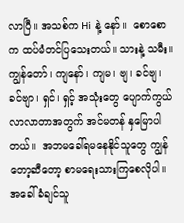လာပြီ။ အသစ်က Hi နဲ့ နော်။  စောစောက ထပ်မံတင်ပြသေးတယ်။ သားနဲ့ သမီး။ ကျွန်တော်၊ ကျနော်၊ ကျမ၊ ဗျ၊ ခင်ဗျ၊ ခင်ဗျာ၊ ရှင်၊ ရှင့် အသုံးတွေ ပျောက်ကွယ်လာလာတာအတွက် အင်မတန် နှမြောပါတယ်။  အဘမခေါ်ရမနေနိုင်သူတွေ ကျွန်တော့ဆီတော့ စာမရေးသားကြစေလိုပါ။ အခေါ်ခံချင်သူ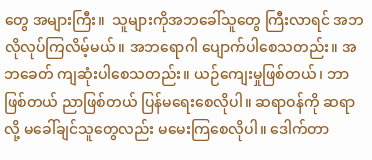တွေ အများကြီး။  သူများကိုအဘခေါ်သူတွေ ကြီးလာရင် အဘလိုလုပ်ကြလိမ့်မယ်။ အဘရောဂါ ပျောက်ပါစေသတည်း။ အဘခေတ် ကျဆုံးပါစေသတည်း။ ယဉ်ကျေးမှုဖြစ်တယ်၊ ဘာဖြစ်တယ် ညာဖြစ်တယ် ပြန်မရေးစေလိုပါ။ ဆရာဝန်ကို ဆရာလို့ မခေါ်ချင်သူတွေလည်း မမေးကြစေလိုပါ။ ဒေါက်တာ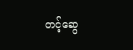တင့်ဆွေ